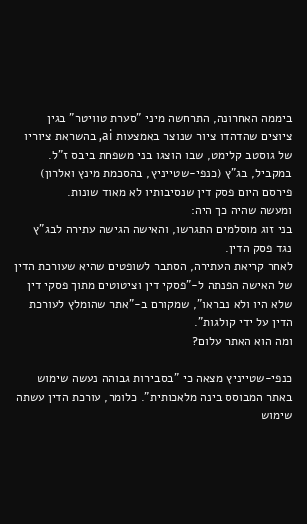ביממה האחרונה, התרחשה מיני "סערת טוויטר" בגין ציוצים שהדהדו ציור שנוצר באמצעות ai, בהשראת ציוריו של גוסטב קלימט, שבו הוצגו בני משפחת ביבס ז"ל.
במקביל, בג"ץ (כנפי-שטייניץ, בהסכמת מינץ ואלרון) פירסם היום פסק דין שנסיבותיו לא מאוד שונות.
ומעשה שהיה כך היה:
בני זוג מוסלמים התגרשו, והאישה הגישה עתירה לבג"ץ נגד פסק הדין.
לאחר קריאת העתירה, הסתבר לשופטים שהיא שעורכת הדין של האישה הפנתה ל-"פסקי דין וציטוטים מתוך פסקי דין שלא היו ולא נבראו", שמקורם ב-"אתר שהומלץ לעורכת הדין על ידי קולגות".
ומה הוא האתר עלום?

כנפי-שטייניץ מצאה כי "בסבירות גבוהה נעשה שימוש באתר המבוסס בינה מלאכותית". כלומר, עורכת הדין עשתה שימוש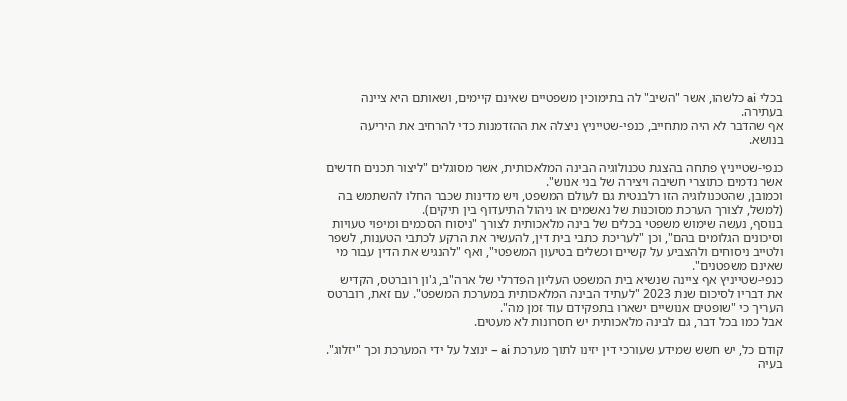בכלי ai כלשהו, אשר "השיב" לה בתימוכין משפטיים שאינם קיימים, ושאותם היא ציינה בעתירה.
אף שהדבר לא היה מתחייב, כנפי-שטייניץ ניצלה את ההזדמנות כדי להרחיב את היריעה בנושא.

כנפי-שטייניץ פתחה בהצגת טכנולוגיה הבינה המלאכותית, אשר מסוגלים "ליצור תכנים חדשים אשר נדמים כתוצרי חשיבה ויצירה של בני אנוש".
וכמובן, שהטכנולוגיה הזו רלבנטית גם לעולם המשפט, ויש מדינות שכבר החלו להשתמש בה (למשל, לצורך הערכת מסוכנות של נאשמים או ניהול התיעדוף בין תיקים).
בנוסף, נעשה שימוש משפטי בכלים של בינה מלאכותית לצורך "ניסוח הסכמים ומיפוי טעויות וסיכונים הגלומים בהם", וכן "לעריכת כתבי בית דין, להעשיר את הרקע לכתבי הטענות, לשפר ולטייב ניסוחים ולהצביע על קשיים וכשלים בטיעון המשפטי", ואף "להנגיש את הדין עבור מי שאינם משפטנים".
כנפי-שטייניץ אף ציינה שנשיא בית המשפט העליון הפדרלי של ארה"ב, ג'ון רוברטס, הקדיש את דבריו לסיכום שנת 2023 "לעתיד הבינה המלאכותית במערכת המשפט". עם זאת, רוברטס העריך כי "שופטים אנושיים ישארו בתפקידם עוד זמן מה".
אבל כמו בכל דבר, גם לבינה מלאכותית יש חסרונות לא מעטים.

קודם כל, יש חשש שמידע שעורכי דין יזינו לתוך מערכת ai – ינוצל על ידי המערכת וכך "יזלוג".
בעיה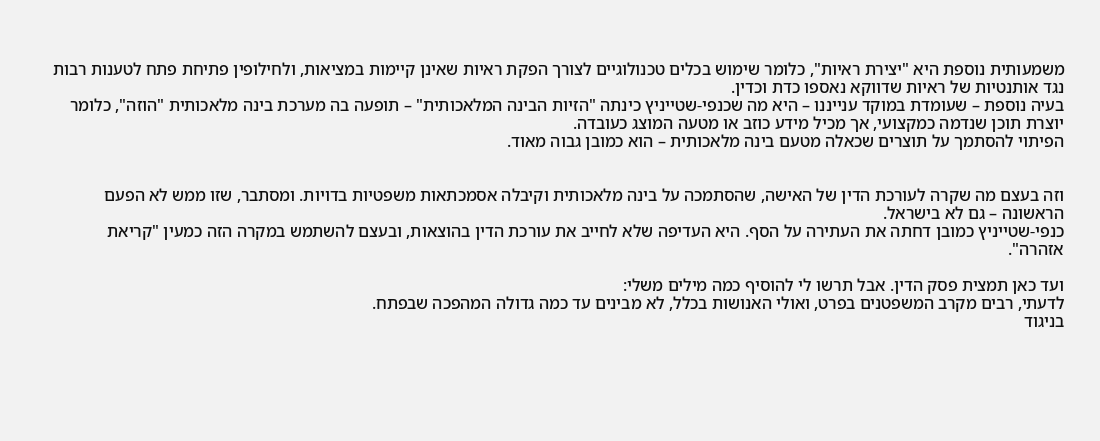משמעותית נוספת היא "יצירת ראיות", כלומר שימוש בכלים טכנולוגיים לצורך הפקת ראיות שאינן קיימות במציאות, ולחילופין פתיחת פתח לטענות רבות נגד אותנטיות של ראיות שדווקא נאספו כדת וכדין.
בעיה נוספת – שעומדת במוקד ענייננו – היא מה שכנפי-שטייניץ כינתה "הזיות הבינה המלאכותית" – תופעה בה מערכת בינה מלאכותית "הוזה", כלומר יוצרת תוכן שנדמה כמקצועי, אך מכיל מידע כוזב או מטעה המוצג כעובדה.
הפיתוי להסתמך על תוצרים שכאלה מטעם בינה מלאכותית – הוא כמובן גבוה מאוד.


וזה בעצם מה שקרה לעורכת הדין של האישה, שהסתמכה על בינה מלאכותית וקיבלה אסמכתאות משפטיות בדויות. ומסתבר, שזו ממש לא הפעם הראשונה – גם לא בישראל.
כנפי-שטייניץ כמובן דחתה את העתירה על הסף. היא העדיפה שלא לחייב את עורכת הדין בהוצאות, ובעצם להשתמש במקרה הזה כמעין "קריאת אזהרה".

ועד כאן תמצית פסק הדין. אבל תרשו לי להוסיף כמה מילים משלי:
לדעתי, רבים מקרב המשפטנים בפרט, ואולי האנושות בכלל, לא מבינים עד כמה גדולה המהפכה שבפתח.
בניגוד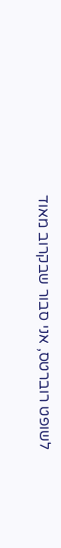לשופט רוברטס, אני סבור שבקרוב מאוד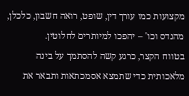מקצועות כמו עורך דין, שופט, רואה חשבון, כלכלן, מהנדס וכו' – יהפכו למיותרים לחלוטין.
בטווח הקצר, כרגע קשה להסתמך על בינה מלאכותית כדי שתמצא אסמכתאות ותבאר את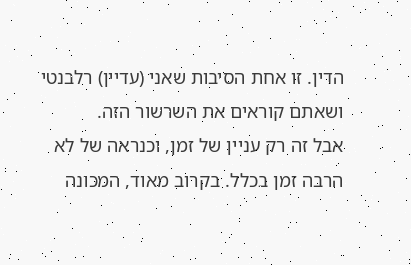הדין. זו אחת הסיבות שאני (עדיין) רלבנטי ושאתם קוראים את השרשור הזה.
אבל זה רק עניין של זמן, וכנראה של לא הרבה זמן בכלל. בקרוב מאוד, המכונה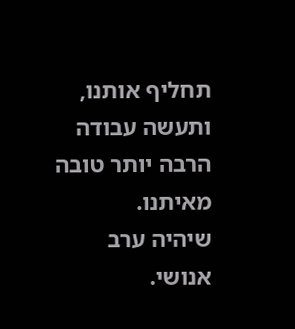תחליף אותנו, ותעשה עבודה הרבה יותר טובה מאיתנו.
שיהיה ערב אנושי.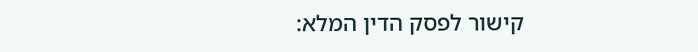קישור לפסק הדין המלא: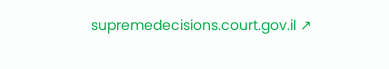supremedecisions.court.gov.il ↗